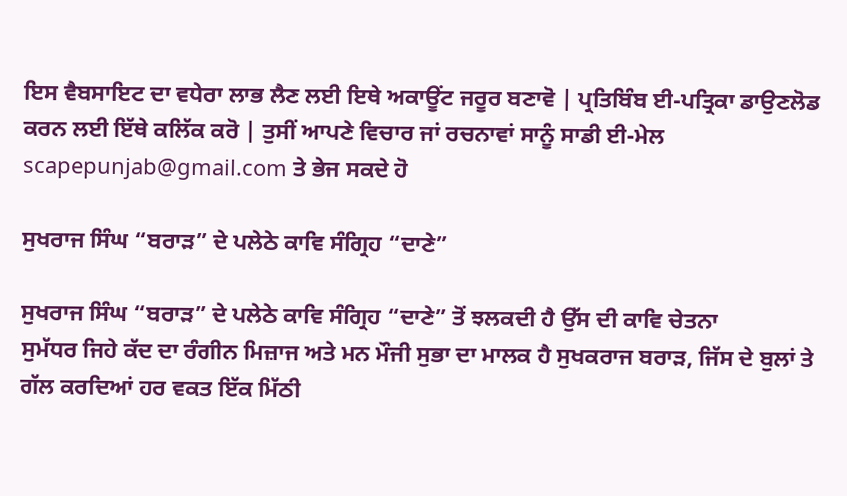ਇਸ ਵੈਬਸਾਇਟ ਦਾ ਵਧੇਰਾ ਲਾਭ ਲੈਣ ਲਈ ਇਥੇ ਅਕਾਊਂਟ ਜਰੂਰ ਬਣਾਵੋ | ਪ੍ਰਤਿਬਿੰਬ ਈ-ਪਤ੍ਰਿਕਾ ਡਾਉਣਲੋਡ ਕਰਨ ਲਈ ਇੱਥੇ ਕਲਿੱਕ ਕਰੋ | ਤੁਸੀਂ ਆਪਣੇ ਵਿਚਾਰ ਜਾਂ ਰਚਨਾਵਾਂ ਸਾਨੂੰ ਸਾਡੀ ਈ-ਮੇਲ scapepunjab@gmail.com ਤੇ ਭੇਜ ਸਕਦੇ ਹੋ

ਸੁਖਰਾਜ ਸਿੰਘ “ਬਰਾੜ” ਦੇ ਪਲੇਠੇ ਕਾਵਿ ਸੰਗ੍ਰਿਹ “ਦਾਣੇ”

ਸੁਖਰਾਜ ਸਿੰਘ “ਬਰਾੜ” ਦੇ ਪਲੇਠੇ ਕਾਵਿ ਸੰਗ੍ਰਿਹ “ਦਾਣੇ” ਤੋਂ ਝਲਕਦੀ ਹੈ ਉੱਸ ਦੀ ਕਾਵਿ ਚੇਤਨਾ
ਸੁਮੱਧਰ ਜਿਹੇ ਕੱਦ ਦਾ ਰੰਗੀਨ ਮਿਜ਼ਾਜ ਅਤੇ ਮਨ ਮੌਜੀ ਸੁਭਾ ਦਾ ਮਾਲਕ ਹੈ ਸੁਖਕਰਾਜ ਬਰਾੜ, ਜਿੱਸ ਦੇ ਬੁਲਾਂ ਤੇ ਗੱਲ ਕਰਦਿਆਂ ਹਰ ਵਕਤ ਇੱਕ ਮਿੱਠੀ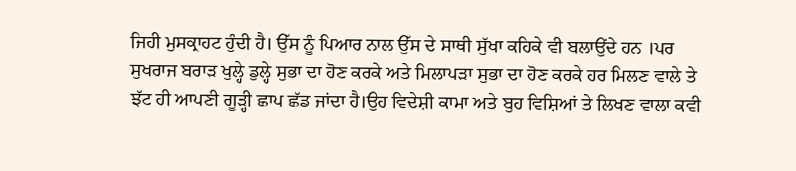ਜਿਹੀ ਮੁਸਕ੍ਰਾਹਟ ਹੁੰਦੀ ਹੈ। ਉੱਸ ਨੂੰ ਪਿਆਰ ਨਾਲ ਉੱਸ ਦੇ ਸਾਥੀ ਸੁੱਖਾ ਕਹਿਕੇ ਵੀ ਬਲਾਉਂਦੇ ਹਨ ।ਪਰ ਸੁਖਰਾਜ ਬਰਾੜ ਖੁਲ੍ਹੇ ਡੁਲ੍ਹੇ ਸੁਭਾ ਦਾ ਹੋਣ ਕਰਕੇ ਅਤੇ ਮਿਲਾਪੜਾ ਸੁਭਾ ਦਾ ਹੋਣ ਕਰਕੇ ਹਰ ਮਿਲਣ ਵਾਲੇ ਤੇ ਝੱਟ ਹੀ ਆਪਣੀ ਗੂੜ੍ਹੀ ਛਾਪ ਛੱਡ ਜਾਂਦਾ ਹੈ।ਉਹ ਵਿਦੇਸ਼ੀ ਕਾਮਾ ਅਤੇ ਬੁਹ ਵਿਸ਼ਿਆਂ ਤੇ ਲਿਖਣ ਵਾਲਾ ਕਵੀ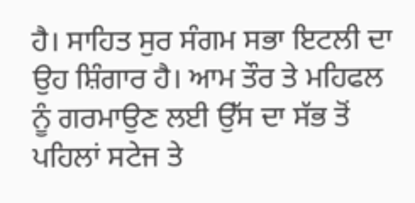ਹੈ। ਸਾਹਿਤ ਸੁਰ ਸੰਗਮ ਸਭਾ ਇਟਲੀ ਦਾ ਉਹ ਸ਼ਿੰਗਾਰ ਹੈ। ਆਮ ਤੌਰ ਤੇ ਮਹਿਫਲ ਨੂੰ ਗਰਮਾਉਣ ਲਈ ਉੱਸ ਦਾ ਸੱਭ ਤੋਂ ਪਹਿਲਾਂ ਸਟੇਜ ਤੇ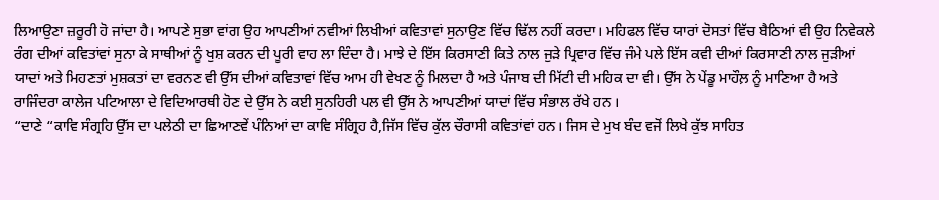ਲਿਆਉਣਾ ਜ਼ਰੂਰੀ ਹੋ ਜਾਂਦਾ ਹੈ। ਆਪਣੇ ਸੁਭਾ ਵਾਂਗ ਉਹ ਆਪਣੀਆਂ ਨਵੀਆਂ ਲਿਖੀਆਂ ਕਵਿਤਾਵਾਂ ਸੁਨਾਉਣ ਵਿੱਚ ਢਿੱਲ ਨਹੀਂ ਕਰਦਾ। ਮਹਿਫਲ ਵਿੱਚ ਯਾਰਾਂ ਦੋਸਤਾਂ ਵਿੱਚ ਬੈਠਿਆਂ ਵੀ ਉਹ ਨਿਵੇਕਲੇ ਰੰਗ ਦੀਆਂ ਕਵਿਤਾਂਵਾਂ ਸੁਨਾ ਕੇ ਸਾਥੀਆਂ ਨੂੰ ਖੁਸ਼ ਕਰਨ ਦੀ ਪੂਰੀ ਵਾਹ ਲਾ ਦਿੰਦਾ ਹੈ। ਮਾਝੇ ਦੇ ਇੱਸ ਕਿਰਸਾਣੀ ਕਿਤੇ ਨਾਲ ਜੁੜੇ ਪ੍ਰਿਵਾਰ ਵਿੱਚ ਜੰਮੇ ਪਲੇ ਇੱਸ ਕਵੀ ਦੀਆਂ ਕਿਰਸਾਣੀ ਨਾਲ ਜੁੜੀਆਂ ਯਾਦਾਂ ਅਤੇ ਮਿਹਣਤਾਂ ਮੁਸ਼ਕਤਾਂ ਦਾ ਵਰਨਣ ਵੀ ਉੱਸ ਦੀਆਂ ਕਵਿਤਾਵਾਂ ਵਿੱਚ ਆਮ ਹੀ ਵੇਖਣ ਨੂੰ ਮਿਲਦਾ ਹੈ ਅਤੇ ਪੰਜਾਬ ਦੀ ਮਿੱਟੀ ਦੀ ਮਹਿਕ ਦਾ ਵੀ। ਉੱਸ ਨੇ ਪੇਂਡੂ ਮਾਹੌਲ਼ ਨੂੰ ਮਾਣਿਆ ਹੈ ਅਤੇ ਰਾਜਿੰਦਰਾ ਕਾਲੇਜ ਪਟਿਆਲਾ ਦੇ ਵਿਦਿਆਰਥੀ ਹੋਣ ਦੇ ਉੱਸ ਨੇ ਕਈ ਸੁਨਹਿਰੀ ਪਲ ਵੀ ਉੱਸ ਨੇ ਆਪਣੀਆਂ ਯਾਦਾਂ ਵਿੱਚ ਸੰਭਾਲ ਰੱਖੇ ਹਨ ।
“ਦਾਣੇ “ਕਾਵਿ ਸੰਗ੍ਰਹਿ ਉੱਸ ਦਾ ਪਲੇਠੀ ਦਾ ਛਿਆਣਵੇਂ ਪੰਨਿਆਂ ਦਾ ਕਾਵਿ ਸੰਗ੍ਰਿਹ ਹੈ,ਜਿੱਸ ਵਿੱਚ ਕੁੱਲ ਚੌਰਾਸੀ ਕਵਿਤਾਂਵਾਂ ਹਨ। ਜਿਸ ਦੇ ਮੁਖ ਬੰਦ ਵਜੋਂ ਲਿਖੇ ਕੁੱਝ ਸਾਹਿਤ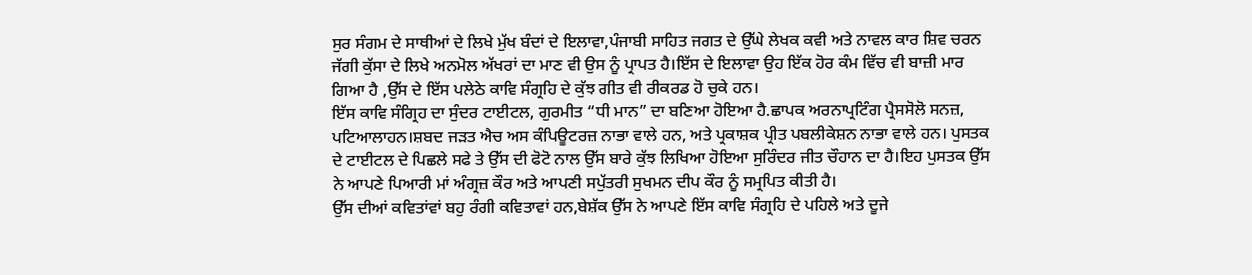ਸੁਰ ਸੰਗਮ ਦੇ ਸਾਥੀਆਂ ਦੇ ਲਿਖੇ ਮੁੱਖ ਬੰਦਾਂ ਦੇ ਇਲਾਵਾ,ਪੰਜਾਬੀ ਸਾਹਿਤ ਜਗਤ ਦੇ ਉੱਘੇ ਲੇਖਕ ਕਵੀ ਅਤੇ ਨਾਵਲ ਕਾਰ ਸ਼ਿਵ ਚਰਨ ਜੱਗੀ ਕੁੱਸਾ ਦੇ ਲਿਖੇ ਅਨਮੋਲ ਅੱਖਰਾਂ ਦਾ ਮਾਣ ਵੀ ਉਸ ਨੂੰ ਪ੍ਰਾਪਤ ਹੈ।ਇੱਸ ਦੇ ਇਲਾਵਾ ਉਹ ਇੱਕ ਹੋਰ ਕੰਮ ਵਿੱਚ ਵੀ ਬਾਜ਼ੀ ਮਾਰ ਗਿਆ ਹੈ ,ਉੱਸ ਦੇ ਇੱਸ ਪਲੇਠੇ ਕਾਵਿ ਸੰਗ੍ਰਹਿ ਦੇ ਕੁੱਝ ਗੀਤ ਵੀ ਰੀਕਰਡ ਹੋ ਚੁਕੇ ਹਨ।
ਇੱਸ ਕਾਵਿ ਸੰਗ੍ਰਿਹ ਦਾ ਸੁੰਦਰ ਟਾਈਟਲ, ਗੁਰਮੀਤ “ਧੀ ਮਾਨ” ਦਾ ਬਣਿਆ ਹੋਇਆ ਹੈ.ਛਾਪਕ ਅਰਨਾਪ੍ਰਟਿੰਗ ਪ੍ਰੈਸਸੋਲੋ ਸਨਜ਼, ਪਟਿਆਲਾਹਨ।ਸ਼ਬਦ ਜੜਤ ਐਚ ਅਸ ਕੰਪਿਊਟਰਜ਼ ਨਾਭਾ ਵਾਲੇ ਹਨ, ਅਤੇ ਪ੍ਰਕਾਸ਼ਕ ਪ੍ਰੀਤ ਪਬਲੀਕੇਸ਼ਨ ਨਾਭਾ ਵਾਲੇ ਹਨ। ਪੁਸਤਕ ਦੇ ਟਾਈਟਲ ਦੇ ਪਿਛਲੇ ਸਫੇ ਤੇ ਉੱਸ ਦੀ ਫੋਟੋ ਨਾਲ ਉੱਸ ਬਾਰੇ ਕੁੱਝ ਲਿਖਿਆ ਹੋਇਆ ਸੁਰਿੰਦਰ ਜੀਤ ਚੌਹਾਨ ਦਾ ਹੈ।ਇਹ ਪੁਸਤਕ ਉੱਸ ਨੇ ਆਪਣੇ ਪਿਆਰੀ ਮਾਂ ਅੰਗ੍ਰਜ਼ ਕੌਰ ਅਤੇ ਆਪਣੀ ਸਪੁੱਤਰੀ ਸੁਖਮਨ ਦੀਪ ਕੌਰ ਨੂੰ ਸਮ੍ਰਪਿਤ ਕੀਤੀ ਹੈ।
ਉੱਸ ਦੀਆਂ ਕਵਿਤਾਂਵਾਂ ਬਹੁ ਰੰਗੀ ਕਵਿਤਾਵਾਂ ਹਨ,ਬੇਸ਼ੱਕ ਉੱਸ ਨੇ ਆਪਣੇ ਇੱਸ ਕਾਵਿ ਸੰਗ੍ਰਹਿ ਦੇ ਪਹਿਲੇ ਅਤੇ ਦੂਜੇ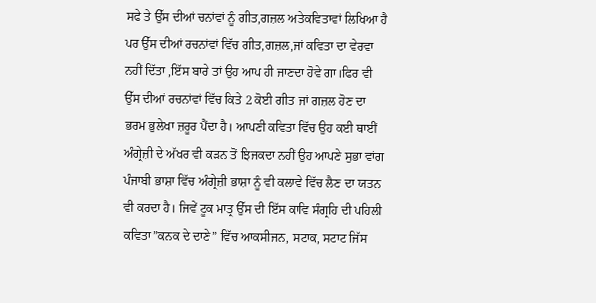ਸਫੇ ਤੇ ਉੱਸ ਦੀਆਂ ਚਨਾਂਵਾਂ ਨੂੰ ਗੀਤ,ਗਜ਼ਲ ਅਤੇਕਵਿਤਾਵਾਂ ਲਿਖਿਆ ਹੈ ਪਰ ਉੱਸ ਦੀਆਂ ਰਚਨਾਂਵਾਂ ਵਿੱਚ ਗੀਤ,ਗਜ਼ਲ,ਜਾਂ ਕਵਿਤਾ ਦਾ ਵੇਰਵਾ ਨਹੀਂ ਦਿੱਤਾ ,ਇੱਸ ਬਾਰੇ ਤਾਂ ਉਹ ਆਪ ਹੀ ਜਾਣਦਾ ਹੋਵੇ ਗਾ।ਫਿਰ ਵੀ ਉੱਸ ਦੀਆਂ ਰਚਨਾਂਵਾਂ ਵਿੱਚ ਕਿਤੇ 2 ਕੋਈ ਗੀਤ ਜਾਂ ਗਜ਼ਲ ਹੋਣ ਦਾ ਭਰਮ ਭੁਲੇਖਾ ਜ਼ਰੂਰ ਪੈਂਦਾ ਹੈ। ਆਪਣੀ ਕਵਿਤਾ ਵਿੱਚ ਉਹ ਕਈ ਥਾਈਂ ਅੰਗ੍ਰੇਜ਼ੀ ਦੇ ਅੱਖਰ ਵੀ ਕੜਨ ਤੋਂ ਝਿਜਕਦਾ ਨਹੀਂ ਉਹ ਆਪਣੇ ਸੁਭਾ ਵਾਂਗ ਪੰਜਾਬੀ ਭਾਸ਼ਾ ਵਿੱਚ ਅੰਗ੍ਰੇਜ਼ੀ ਭਾਸ਼ਾ ਨੂੰ ਵੀ ਕਲਾਵੇ ਵਿੱਚ ਲੈਣ ਦਾ ਯਤਨ ਵੀ ਕਰਦਾ ਹੈ। ਜਿਵੇਂ ਟੂਕ ਮਾਤ੍ਰ ਉੱਸ ਦੀ ਇੱਸ ਕਾਵਿ ਸੰਗ੍ਰਹਿ ਦੀ ਪਹਿਲੀ ਕਵਿਤਾ”ਕਨਕ ਦੇ ਦਾਣੇ” ਵਿੱਚ ਆਕਸੀਜਨ, ਸਟਾਕ, ਸਟਾਟ ਜਿੱਸ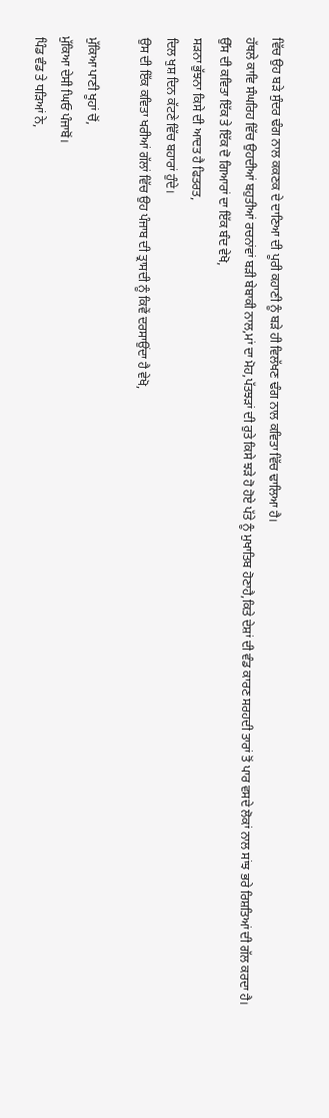ਵਿੱਚ ਉਹ ਬੜੇ ਸੁੰਦਰ ਢੰਗ ਨਾਲ ਕਕਣਕ ਦੇ ਦਾਣਿਆ ਦੀ ਪੂਰੀ ਕਹਾਣੀ ਨੂੰ ਬੜੇ ਹੀ ਵਿਲੱਖਣ ਢੰਗ ਨਾਲ ਕਵਿਤਾ ਵਿੱਚ ਢਾਲਿਆ ਹੈ।
ਹੱਥਲੇ ਕਾਵਿ ਸੰਘਰਿਹ ਵਿੱਚ ਉਹਦੀਆਂ ਬਹੁਤੀਆਂ ਰਚਨਾਂਵਾਂ ਬੜੀ ਬੇਬਾਕੀ ਨਾਲ,ਮਾਂ ਦਾ ਮੋਹ,ਪੱਤਝੜਾਂ ਦੀ ਰੁਤੇ ਕਿਸੇ ਝੜੇ ਹੋ ਹੋਏ ਪੱਤੇ ਨੂੰ ਮੁਖਾਤਿਬ ਹੋਣਾਹੈ,ਕਿਤੇ ਦੇਸ਼ਾਂ ਦੀ ਵੰਡ ਕਾਰਣ ਸਰਹਦੀ ਤਾਰਾਂ ਤੋਂ ਪਾਰ ਵਸਦੇ ਲੋਕਾਂ ਨਾਲ ਸਾਂਝ ਭਰੇ ਰਿਸ਼ਤਿਆਂ ਦੀ ਗੱਲ ਕਰਦਾ ਹੈ।
ਉੱਸ ਦੀ ਕਵਿਤਾ ਇੱਕ ਤੇ ਇੱਕ ਦੋ ਗਿਆਰਾਂ ਦਾ ਇੱਕ ਬੰਦ ਵੇਖੋ,
ਸੜਨਾ ਭੁੱਝਨਾ ਕਿਸੇ ਦੀ ਆਦਤ ਹੈ ਫਿਤਰਤ,
ਦਿਲ ਖੁਸ਼ ਦਿਨ ਕੱਟਣੇ ਵਿੱਚ ਬਹਾਰਾਂ ਹੁੰਦੇ।
ਉਸ ਦੀ ਇੱਕ ਕਵਿਤਾ ਖਰੀਆਂ ਗੱਲਾਂ ਵਿੱਚ ਉਹ ਪੰਜਾਬ ਦੀ ਤ੍ਰਾਸਦੀ ਨੂੰ ਕਿਵੇਂ ਦਰਸਾਉਂਦਾ ਹੈ ਵੇਖੋ,

ਮੁੱਕਿਆ ਪਾਣੀ ਖੂਹਾਂ ਚੋਂ,
ਮੁੱਕਿਆ ਦੇਸੀ ਘਿਓ ਪੰਜਾਬੋਂ।
ਪਿੰਡ ਵੰਡ ਤੇ ਧੜਿਆਂ ਨੇ,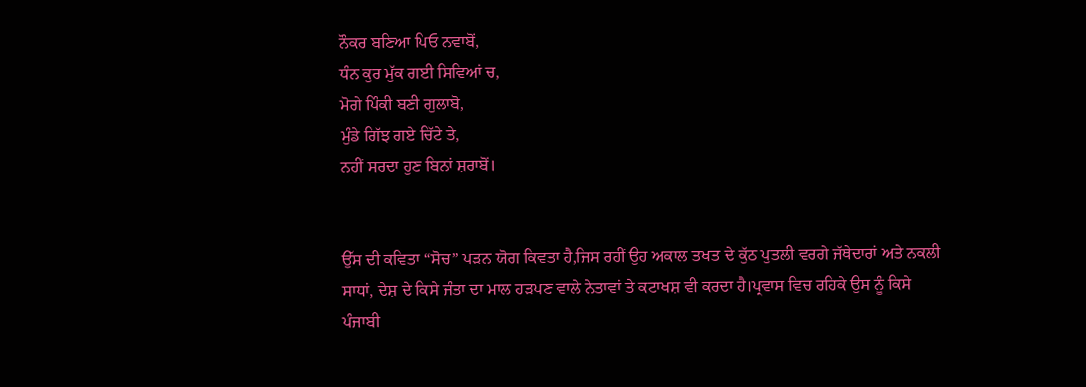ਨੌਕਰ ਬਣਿਆ ਪਿਓ ਨਵਾਬੋਂ,
ਧੰਨ ਕੁਰ ਮੁੱਕ ਗਈ ਸਿਵਿਆਂ ਚ,
ਮੋਗੇ ਪਿੰਕੀ ਬਣੀ ਗੁਲਾਬੋ,
ਮੁੰਡੇ ਗਿੱਝ ਗਏ ਚਿੱਟੇ ਤੇ,
ਨਹੀਂ ਸਰਦਾ ਹੁਣ ਬਿਨਾਂ ਸ਼ਰਾਬੋਂ।


ਉੱਸ ਦੀ ਕਵਿਤਾ “ਸੋਚ” ਪੜਨ ਯੋਗ ਕਿਵਤਾ ਹੈ,ਜਿਸ ਰਹੀਂ ਉਹ ਅਕਾਲ ਤਖਤ ਦੇ ਕੁੱਠ ਪੁਤਲੀ ਵਰਗੇ ਜੱਥੇਦਾਰਾਂ ਅਤੇ ਨਕਲੀ ਸਾਧਾਂ, ਦੇਸ਼ ਦੇ ਕਿਸੇ ਜੰਤਾ ਦਾ ਮਾਲ ਹੜਪਣ ਵਾਲੇ ਨੇਤਾਵਾਂ ਤੇ ਕਟਾਖਸ਼ ਵੀ ਕਰਦਾ ਹੈ।ਪ੍ਰਵਾਸ ਵਿਚ ਰਹਿਕੇ ਉਸ ਨੂੰ ਕਿਸੇ ਪੰਜਾਬੀ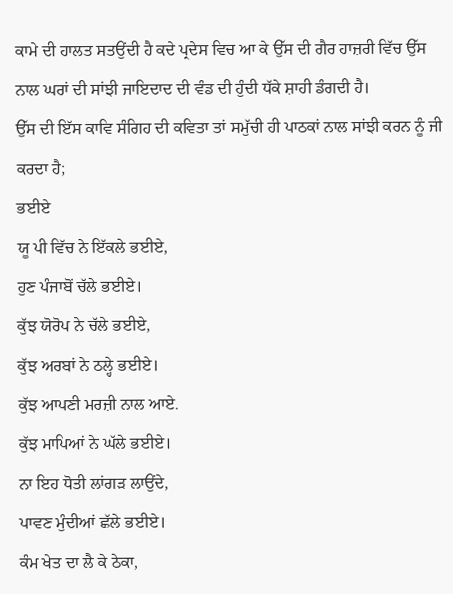ਕਾਮੇ ਦੀ ਹਾਲਤ ਸਤਉਂਦੀ ਹੈ ਕਦੇ ਪ੍ਰਦੇਸ ਵਿਚ ਆ ਕੇ ਉੱਸ ਦੀ ਗੈਰ ਹਾਜ਼ਰੀ ਵਿੱਚ ਉੱਸ ਨਾਲ ਘਰਾਂ ਦੀ ਸਾਂਝੀ ਜਾਇਦਾਦ ਦੀ ਵੰਡ ਦੀ ਹੁੰਦੀ ਧੱਕੇ ਸ਼ਾਹੀ ਡੰਗਦੀ ਹੈ।
ਉੱਸ ਦੀ ਇੱਸ ਕਾਵਿ ਸੰਗਿਹ ਦੀ ਕਵਿਤਾ ਤਾਂ ਸਮੁੱਚੀ ਹੀ ਪਾਠਕਾਂ ਨਾਲ ਸਾਂਝੀ ਕਰਨ ਨੂੰ ਜੀ ਕਰਦਾ ਹੈ;
ਭਈਏ
ਯੂ ਪੀ ਵਿੱਚ ਨੇ ਇੱਕਲੇ ਭਈਏ,
ਹੁਣ ਪੰਜਾਬੋਂ ਚੱਲੇ ਭਈਏ।
ਕੁੱਝ ਯੋਰੋਪ ਨੇ ਚੱਲੇ ਭਈਏ,
ਕੁੱਝ ਅਰਬਾਂ ਨੇ ਠਲ੍ਹੇ ਭਈਏ।
ਕੁੱਝ ਆਪਣੀ ਮਰਜ਼ੀ ਨਾਲ ਆਏ.
ਕੁੱਝ ਮਾਪਿਆਂ ਨੇ ਘੱਲੇ ਭਈਏ।
ਨਾ ਇਹ ਧੋਤੀ ਲਾਂਗੜ ਲਾਉਂਦੇ,
ਪਾਵਣ ਮੁੰਦੀਆਂ ਛੱਲੇ ਭਈਏ।
ਕੰਮ ਖੇਤ ਦਾ ਲੈ ਕੇ ਠੇਕਾ,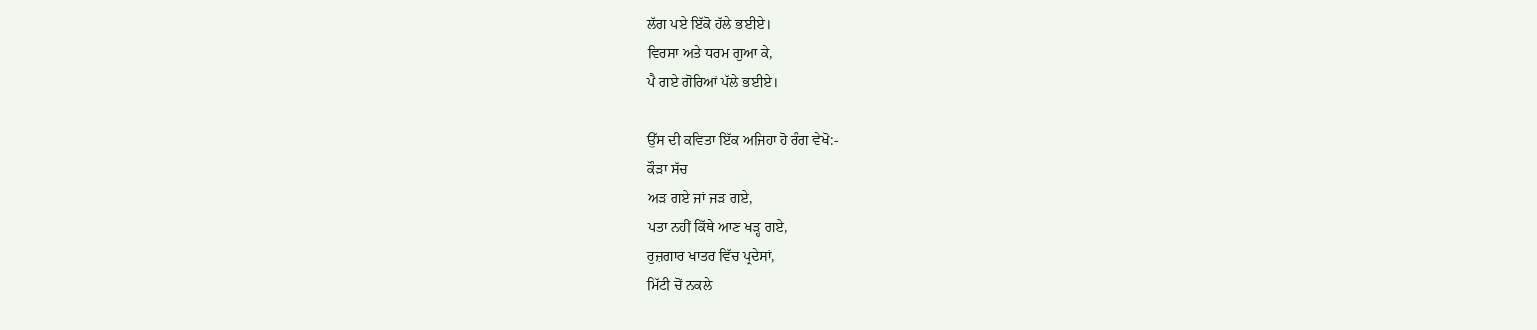ਲੱਗ ਪਏ ਇੱਕੋ ਹੱਲੇ ਭਈਏ।
ਵਿਰਸਾ ਅਤੇ ਧਰਮ ਗੁਆ ਕੇ,
ਪੈ ਗਏ ਗੋਰਿਆਂ ਪੱਲੇ ਭਈਏ।

ਉੱਸ ਦੀ ਕਵਿਤਾ ਇੱਕ ਅਜਿਹਾ ਹੋ ਰੰਗ ਵੇਖੋ:-
ਕੌੜਾ ਸੱਚ
ਅੜ ਗਏ ਜਾਂ ਜੜ ਗਏ,
ਪਤਾ ਨਹੀਂ ਕਿੱਥੇ ਆਣ ਖੜ੍ਹ ਗਏ,
ਰੁਜ਼ਗਾਰ ਖਾਤਰ ਵਿੱਚ ਪ੍ਰਦੇਸਾਂ,
ਮਿੱਟੀ ਚੋਂ ਨਕਲੇ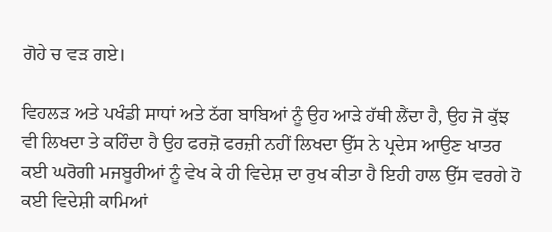ਗੋਹੇ ਚ ਵੜ ਗਏ।

ਵਿਹਲੜ ਅਤੇ ਪਖੰਡੀ ਸਾਧਾਂ ਅਤੇ ਠੱਗ ਬਾਬਿਆਂ ਨੂੰ ਉਹ ਆੜੇ ਹੱਥੀ ਲੈਂਦਾ ਹੈ, ਉਹ ਜੋ ਕੁੱਝ ਵੀ ਲਿਖਦਾ ਤੇ ਕਹਿੰਦਾ ਹੈ ਉਹ ਫਰਜ਼ੋ ਫਰਜ਼ੀ ਨਹੀਂ ਲਿਖਦਾ ਉੱਸ ਨੇ ਪ੍ਰਦੇਸ ਆਉਣ ਖਾਤਰ ਕਈ ਘਰੋਗੀ ਮਜਬੂਰੀਆਂ ਨੂੰ ਵੇਖ ਕੇ ਹੀ ਵਿਦੇਸ਼ ਦਾ ਰੁਖ ਕੀਤਾ ਹੈ ਇਹੀ ਹਾਲ ਉੱਸ ਵਰਗੇ ਹੋ ਕਈ ਵਿਦੇਸ਼ੀ ਕਾਮਿਆਂ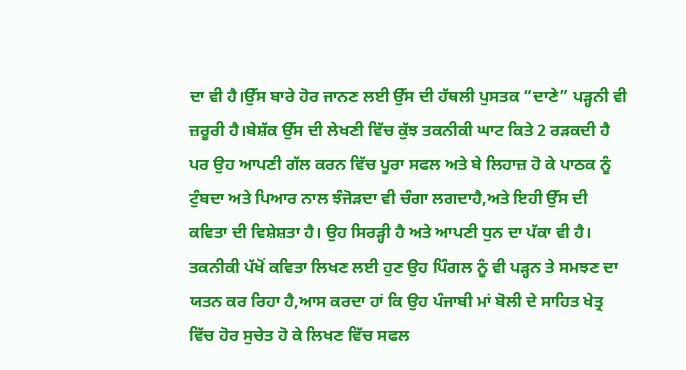ਦਾ ਵੀ ਹੈ।ਉੱਸ ਬਾਰੇ ਹੋਰ ਜਾਨਣ ਲਈ ਉੱਸ ਦੀ ਹੱਥਲੀ ਪੁਸਤਕ “ਦਾਣੇ” ਪੜ੍ਹਨੀ ਵੀ ਜ਼ਰੂਰੀ ਹੈ।ਬੇਸ਼ੱਕ ਉੱਸ ਦੀ ਲੇਖਣੀ ਵਿੱਚ ਕੁੱਝ ਤਕਨੀਕੀ ਘਾਟ ਕਿਤੇ 2 ਰੜਕਦੀ ਹੈ ਪਰ ਉਹ ਆਪਣੀ ਗੱਲ ਕਰਨ ਵਿੱਚ ਪੂਰਾ ਸਫਲ ਅਤੇ ਬੇ ਲਿਹਾਜ਼ ਹੋ ਕੇ ਪਾਠਕ ਨੂੰ ਟੁੰਬਦਾ ਅਤੇ ਪਿਆਰ ਨਾਲ ਝੰਜੋੜਦਾ ਵੀ ਚੰਗਾ ਲਗਦਾਹੈ,ਅਤੇ ਇਹੀ ਉੱਸ ਦੀ ਕਵਿਤਾ ਦੀ ਵਿਸ਼ੇਸ਼ਤਾ ਹੈ। ਉਹ ਸਿਰੜ੍ਹੀ ਹੈ ਅਤੇ ਆਪਣੀ ਧੁਨ ਦਾ ਪੱਕਾ ਵੀ ਹੈ। ਤਕਨੀਕੀ ਪੱਖੋਂ ਕਵਿਤਾ ਲਿਖਣ ਲਈ ਹੁਣ ਉਹ ਪਿੰਗਲ ਨੂੰ ਵੀ ਪੜ੍ਹਨ ਤੇ ਸਮਝਣ ਦਾ ਯਤਨ ਕਰ ਰਿਹਾ ਹੈ,ਆਸ ਕਰਦਾ ਹਾਂ ਕਿ ਉਹ ਪੰਜਾਬੀ ਮਾਂ ਬੋਲੀ ਦੇ ਸਾਹਿਤ ਖੇਤ੍ਰ ਵਿੱਚ ਹੋਰ ਸੁਚੇਤ ਹੋ ਕੇ ਲਿਖਣ ਵਿੱਚ ਸਫਲ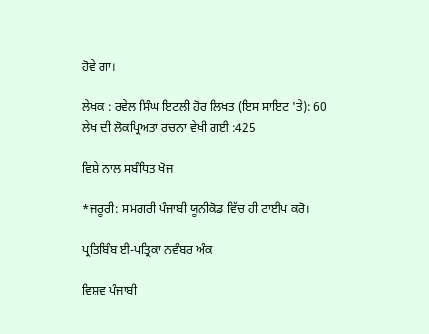ਹੋਵੇ ਗਾ।

ਲੇਖਕ : ਰਵੇਲ ਸਿੰਘ ਇਟਲੀ ਹੋਰ ਲਿਖਤ (ਇਸ ਸਾਇਟ 'ਤੇ): 60
ਲੇਖ ਦੀ ਲੋਕਪ੍ਰਿਅਤਾ ਰਚਨਾ ਵੇਖੀ ਗਈ :425

ਵਿਸ਼ੇ ਨਾਲ ਸਬੰਧਿਤ ਖੋਜ

*ਜਰੂਰੀ: ਸਮਗਰੀ ਪੰਜਾਬੀ ਯੂਨੀਕੋਡ ਵਿੱਚ ਹੀ ਟਾਈਪ ਕਰੋ।

ਪ੍ਰਤਿਬਿੰਬ ਈ-ਪਤ੍ਰਿਕਾ ਨਵੰਬਰ ਅੰਕ

ਵਿਸ਼ਵ ਪੰਜਾਬੀ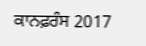ਕਾਨਫ਼ਰੰਸ 2017